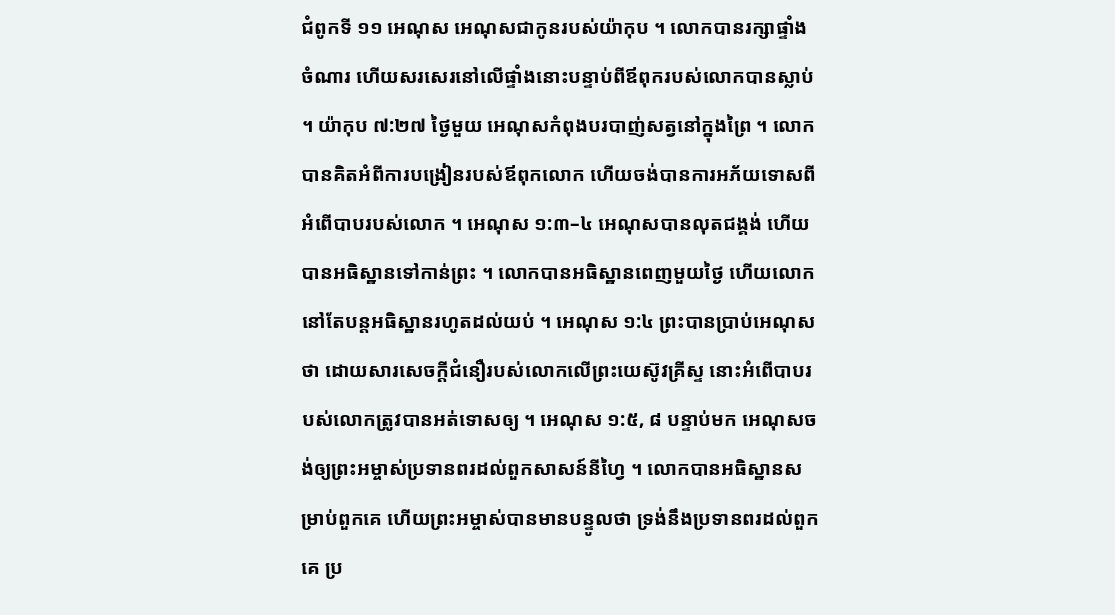ជំពូកទី ១១ អេណុស អេណុសជាកូនរបស់យ៉ាកុប ។ លោកបានរក្សាផ្ទាំងចំណារ ហើយសរសេរនៅលើផ្ទាំងនោះបន្ទាប់ពីឪពុករបស់លោកបានស្លាប់ ។ យ៉ាកុប ៧:២៧ ថ្ងៃមួយ អេណុសកំពុងបរបាញ់សត្វនៅក្នុងព្រៃ ។ លោកបានគិតអំពីការបង្រៀនរបស់ឪពុកលោក ហើយចង់បានការអភ័យទោសពីអំពើបាបរបស់លោក ។ អេណុស ១:៣–៤ អេណុសបានលុតជង្គង់ ហើយបានអធិស្ឋានទៅកាន់ព្រះ ។ លោកបានអធិស្ឋានពេញមួយថ្ងៃ ហើយលោកនៅតែបន្តអធិស្ឋានរហូតដល់យប់ ។ អេណុស ១:៤ ព្រះបានប្រាប់អេណុសថា ដោយសារសេចក្តីជំនឿរបស់លោកលើព្រះយេស៊ូវគ្រីស្ទ នោះអំពើបាបរបស់លោកត្រូវបានអត់ទោសឲ្យ ។ អេណុស ១:៥, ៨ បន្ទាប់មក អេណុសចង់ឲ្យព្រះអម្ចាស់ប្រទានពរដល់ពួកសាសន៍នីហ្វៃ ។ លោកបានអធិស្ឋានសម្រាប់ពួកគេ ហើយព្រះអម្ចាស់បានមានបន្ទូលថា ទ្រង់នឹងប្រទានពរដល់ពួកគេ ប្រ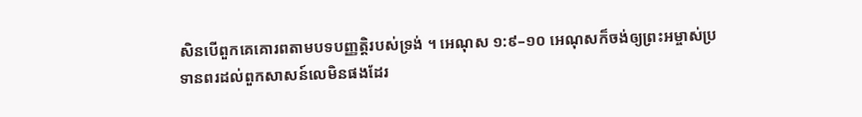សិនបើពួកគេគោរពតាមបទបញ្ញត្តិរបស់ទ្រង់ ។ អេណុស ១:៩–១០ អេណុសក៏ចង់ឲ្យព្រះអម្ចាស់ប្រទានពរដល់ពួកសាសន៍លេមិនផងដែរ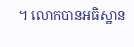។ លោកបានអធិស្ឋាន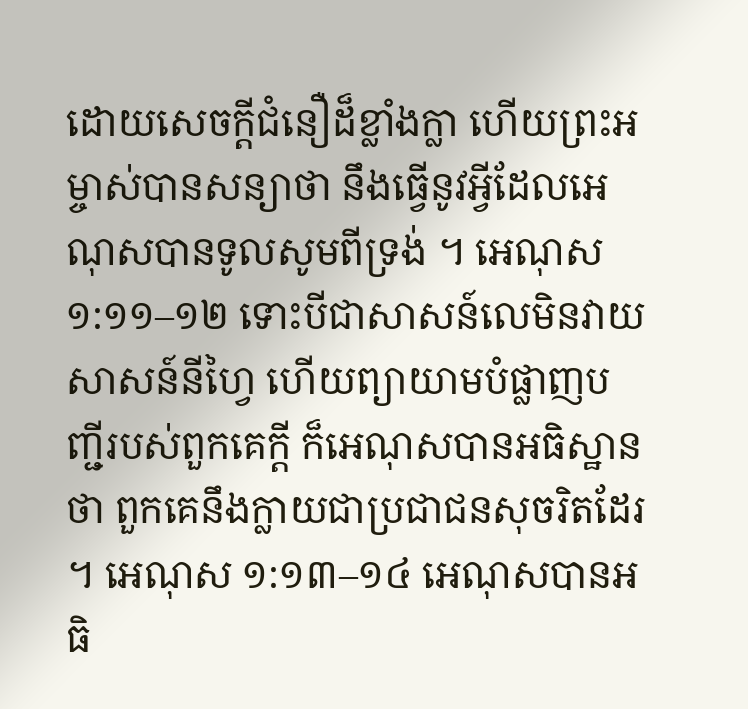ដោយសេចក្តីជំនឿដ៏ខ្លាំងក្លា ហើយព្រះអម្ចាស់បានសន្យាថា នឹងធ្វើនូវអ្វីដែលអេណុសបានទូលសូមពីទ្រង់ ។ អេណុស ១:១១–១២ ទោះបីជាសាសន៍លេមិនវាយសាសន៍នីហ្វៃ ហើយព្យាយាមបំផ្លាញបញ្ជីរបស់ពួកគេក្តី ក៏អេណុសបានអធិស្ឋានថា ពួកគេនឹងក្លាយជាប្រជាជនសុចរិតដែរ ។ អេណុស ១:១៣–១៤ អេណុសបានអធិ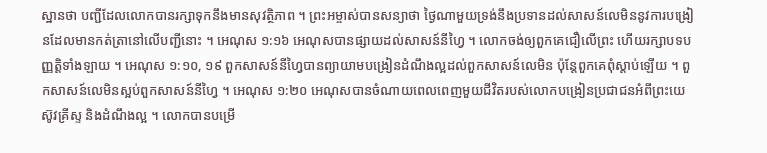ស្ឋានថា បញ្ជីដែលលោកបានរក្សាទុកនឹងមានសុវត្ថិភាព ។ ព្រះអម្ចាស់បានសន្យាថា ថ្ងៃណាមួយទ្រង់នឹងប្រទានដល់សាសន៍លេមិននូវការបង្រៀនដែលមានកត់ត្រានៅលើបញ្ជីនោះ ។ អេណុស ១:១៦ អេណុសបានផ្សាយដល់សាសន៍នីហ្វៃ ។ លោកចង់ឲ្យពួកគេជឿលើព្រះ ហើយរក្សាបទបញ្ញត្តិទាំងឡាយ ។ អេណុស ១:១០, ១៩ ពួកសាសន៍នីហ្វៃបានព្យាយាមបង្រៀនដំណឹងល្អដល់ពួកសាសន៍លេមិន ប៉ុន្តែពួកគេពុំស្តាប់ឡើយ ។ ពួកសាសន៍លេមិនស្អប់ពួកសាសន៍នីហ្វៃ ។ អេណុស ១:២០ អេណុសបានចំណាយពេលពេញមួយជីវិតរបស់លោកបង្រៀនប្រជាជនអំពីព្រះយេស៊ូវគ្រីស្ទ និងដំណឹងល្អ ។ លោកបានបម្រើ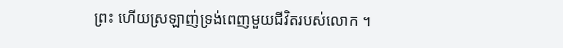ព្រះ ហើយស្រឡាញ់ទ្រង់ពេញមួយជីវិតរបស់លោក ។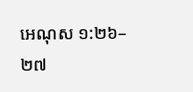អេណុស ១:២៦–២៧